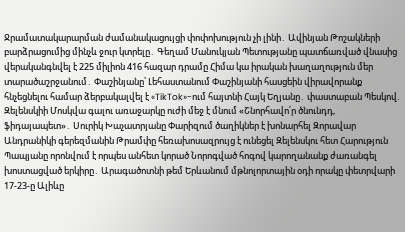Ջրամատակարարման ժամանակացույցի փոփոխություն չի լինի․ Ավինյան Թոշակների բարձրացումից մինչև ջուր կտրելը․ Գեղամ Մանուկյան Պետությանը պատճառված վնասից վերականգնվել է 225 միլիոն 416 հազար դրամը Հիմա կա իրական խաղաղություն մեր տարածաշրջանում․ Փաշինյանը՝ Լեհաստանում Փաշինյանի հասցեին վիրավորանք հնչեցնելու համար ձերբակալվել է «TikTok»-ում հայտնի Հայկ Եղյանը․ փաստաբան Պեսկով. Զելենսկիի Մոսկվա գալու առաջարկը ուժի մեջ է մնում «Շնորհավո՛ր ծնունդդ, ֆիդայապետ»․ Սուրիկ Խաչատրյանը Փարիզում ծաղիկներ է խոնարհել Զորավար Անդրանիկի գերեզմանին Թրամփը հեռախոսազրույց է ունեցել Զելենսկու հետ Հարություն Պապյանը որոնվում է որպես անհետ կորած Նորոգված հոգով կարողանանք ժառանգել խոստացված երկիրը․ Արագածոտնի թեմ Երևանում մթնոլորտային օդի որակը փետրվարի 17-23-ը Ալիևը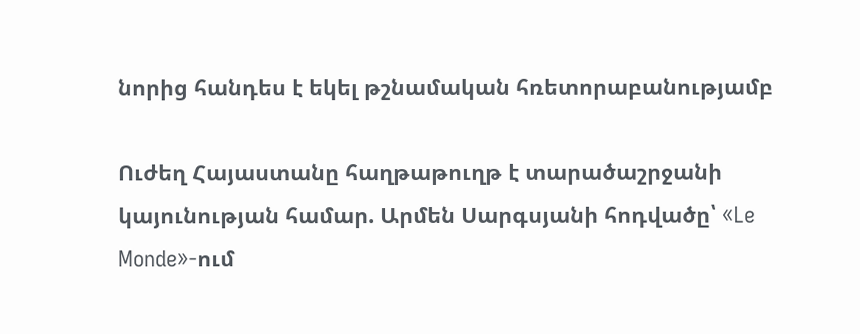նորից հանդես է եկել թշնամական հռետորաբանությամբ

Ուժեղ Հայաստանը հաղթաթուղթ է տարածաշրջանի կայունության համար. Արմեն Սարգսյանի հոդվածը՝ «Le Monde»-ում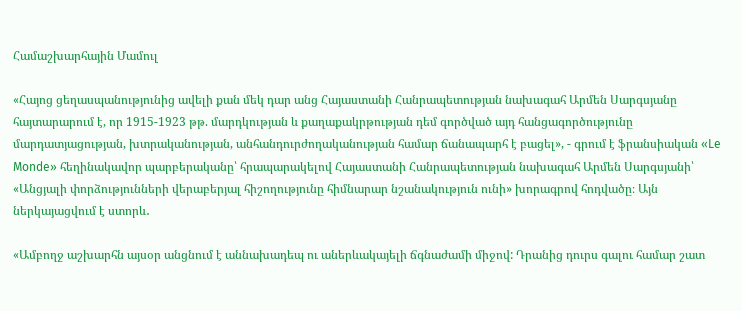Համաշխարհային Մամուլ

«Հայոց ցեղասպանությունից ավելի քան մեկ դար անց Հայաստանի Հանրապետության նախագահ Արմեն Սարգսյանը հայտարարում է, որ 1915-1923 թթ. մարդկության և քաղաքակրթության դեմ գործված այդ հանցագործությունը մարդատյացության, խտրականության, անհանդուրժողականության համար ճանապարհ է բացել», - գրում է ֆրանսիական «Le Monde» հեղինակավոր պարբերականը՝ հրապարակելով Հայաստանի Հանրապետության նախագահ Արմեն Սարգսյանի՝ «Անցյալի փորձությունների վերաբերյալ հիշողությունը հիմնարար նշանակություն ունի» խորագրով հոդվածը։ Այն ներկայացվում է ստորև․

«Ամբողջ աշխարհն այսօր անցնում է աննախադեպ ու աներևակայելի ճգնաժամի միջով: Դրանից դուրս գալու համար շատ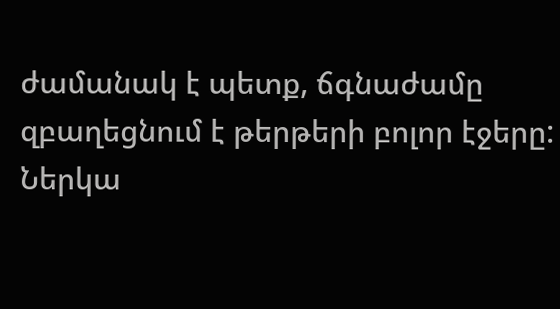ժամանակ է պետք, ճգնաժամը զբաղեցնում է թերթերի բոլոր էջերը: Ներկա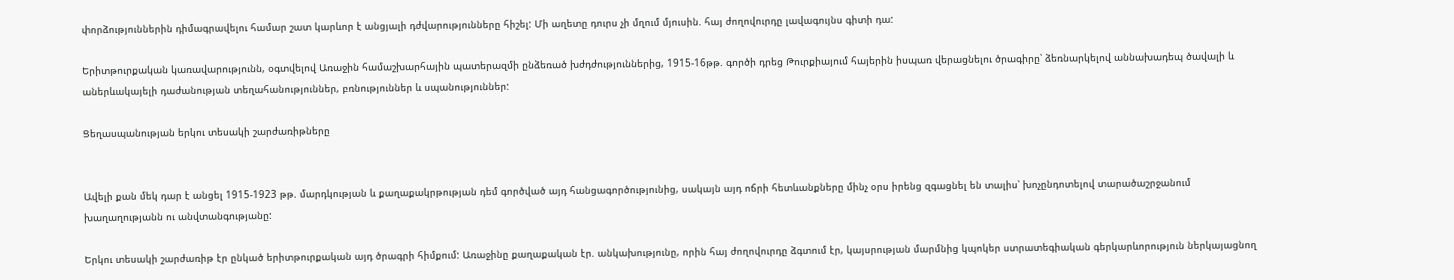փորձություններին դիմագրավելու համար շատ կարևոր է անցյալի դժվարությունները հիշել: Մի աղետը դուրս չի մղում մյուսին. հայ ժողովուրդը լավագույնս գիտի դա:

Երիտթուրքական կառավարությունն, օգտվելով Առաջին համաշխարհային պատերազմի ընձեռած խժդժություններից, 1915-16թթ. գործի դրեց Թուրքիայում հայերին իսպառ վերացնելու ծրագիրը՝ ձեռնարկելով աննախադեպ ծավալի և աներևակայելի դաժանության տեղահանություններ, բռնություններ և սպանություններ:

Ցեղասպանության երկու տեսակի շարժառիթները


Ավելի քան մեկ դար է անցել 1915-1923 թթ. մարդկության և քաղաքակրթության դեմ գործված այդ հանցագործությունից, սակայն այդ ոճրի հետևանքները մինչ օրս իրենց զգացնել են տալիս՝ խոչընդոտելով տարածաշրջանում խաղաղությանն ու անվտանգությանը:

Երկու տեսակի շարժառիթ էր ընկած երիտթուրքական այդ ծրագրի հիմքում: Առաջինը քաղաքական էր. անկախությունը, որին հայ ժողովուրդը ձգտում էր, կայսրության մարմնից կպոկեր ստրատեգիական գերկարևորություն ներկայացնող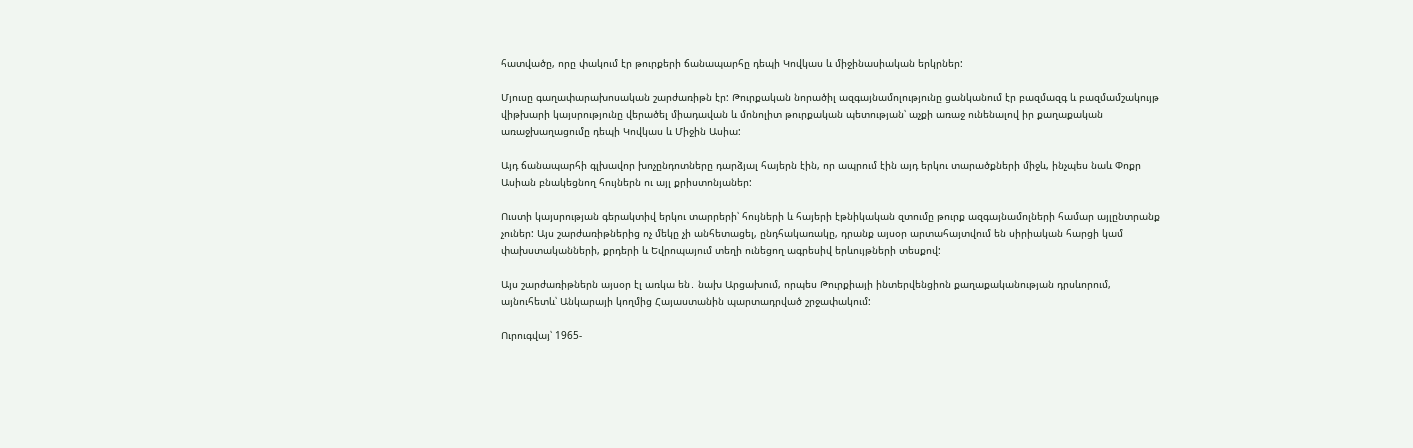հատվածը, որը փակում էր թուրքերի ճանապարհը դեպի Կովկաս և միջինասիական երկրներ:

Մյուսը գաղափարախոսական շարժառիթն էր: Թուրքական նորածիլ ազգայնամոլությունը ցանկանում էր բազմազգ և բազմամշակույթ վիթխարի կայսրությունը վերածել միադավան և մոնոլիտ թուրքական պետության՝ աչքի առաջ ունենալով իր քաղաքական առաջխաղացումը դեպի Կովկաս և Միջին Ասիա:

Այդ ճանապարհի գլխավոր խոչընդոտները դարձյալ հայերն էին, որ ապրում էին այդ երկու տարածքների միջև, ինչպես նաև Փոքր Ասիան բնակեցնող հույներն ու այլ քրիստոնյաներ:

Ուստի կայսրության գերակտիվ երկու տարրերի՝ հույների և հայերի էթնիկական զտումը թուրք ազգայնամոլների համար այլընտրանք չուներ: Այս շարժառիթներից ոչ մեկը չի անհետացել, ընդհակառակը, դրանք այսօր արտահայտվում են սիրիական հարցի կամ փախստականների, քրդերի և Եվրոպայում տեղի ունեցող ագրեսիվ երևույթների տեսքով:

Այս շարժառիթներն այսօր էլ առկա են․ նախ Արցախում, որպես Թուրքիայի ինտերվենցիոն քաղաքականության դրսևորում, այնուհետև՝ Անկարայի կողմից Հայաստանին պարտադրված շրջափակում:

Ուրուգվայ՝ 1965-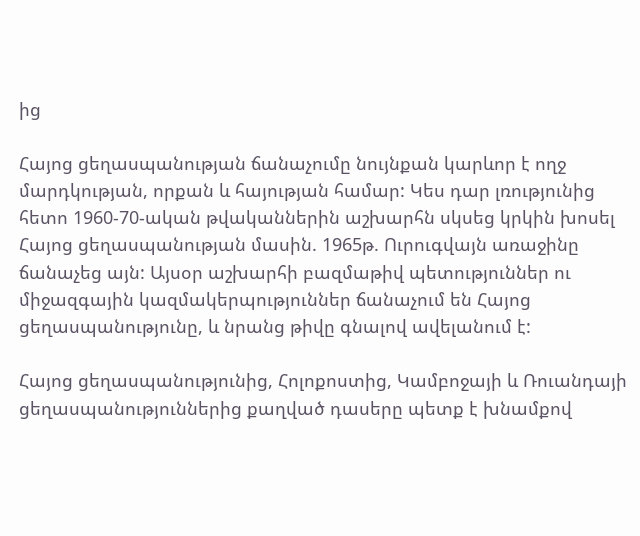ից

Հայոց ցեղասպանության ճանաչումը նույնքան կարևոր է ողջ մարդկության, որքան և հայության համար: Կես դար լռությունից հետո 1960-70-ական թվականներին աշխարհն սկսեց կրկին խոսել Հայոց ցեղասպանության մասին. 1965թ. Ուրուգվայն առաջինը ճանաչեց այն: Այսօր աշխարհի բազմաթիվ պետություններ ու միջազգային կազմակերպություններ ճանաչում են Հայոց ցեղասպանությունը, և նրանց թիվը գնալով ավելանում է:

Հայոց ցեղասպանությունից, Հոլոքոստից, Կամբոջայի և Ռուանդայի ցեղասպանություններից քաղված դասերը պետք է խնամքով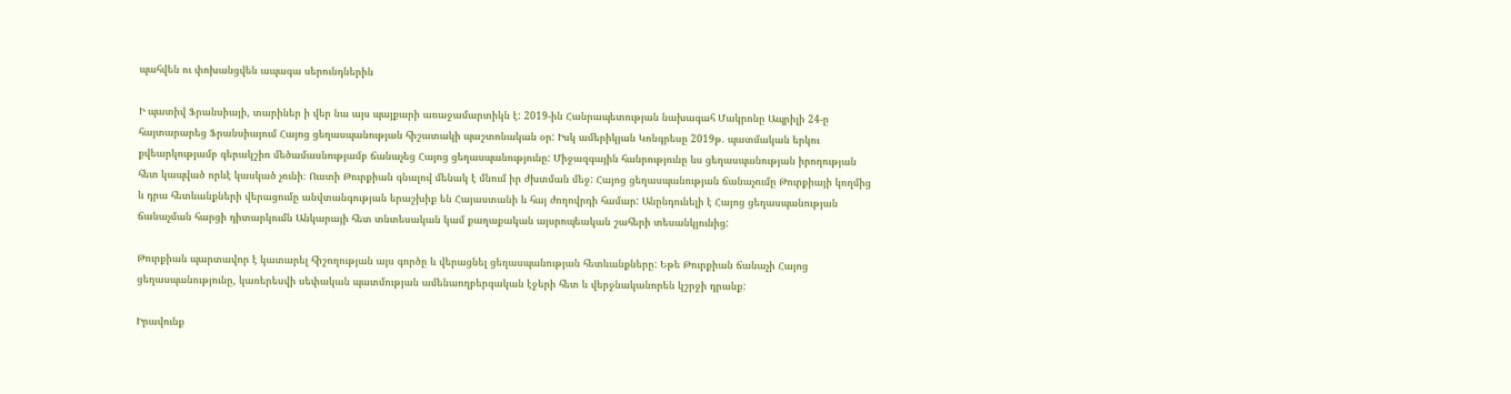պահվեն ու փոխանցվեն ապագա սերունդներին

Ի պատիվ Ֆրանսիայի, տարիներ ի վեր նա այս պայքարի առաջամարտիկն է: 2019-ին Հանրապետության նախագահ Մակրոնը Ապրիլի 24-ը հայտարարեց Ֆրանսիայում Հայոց ցեղասպանության հիշատակի պաշտոնական օր: Իսկ ամերիկյան Կոնգրեսը 2019թ. պատմական երկու քվեարկությամբ գերակշիռ մեծամասնությամբ ճանաչեց Հայոց ցեղասպանությունը: Միջազգային հանրությունը ևս ցեղասպանության իրողության հետ կապված որևէ կասկած չունի։ Ուստի Թուրքիան գնալով մենակ է մնում իր ժխտման մեջ: Հայոց ցեղասպանության ճանաչումը Թուրքիայի կողմից և դրա հետևանքների վերացումը անվտանգության երաշխիք են Հայաստանի և հայ ժողովրդի համար: Անընդունելի է Հայոց ցեղասպանության ճանաչման հարցի դիտարկումն Անկարայի հետ տնտեսական կամ քաղաքական այսրոպեական շահերի տեսանկյունից:

Թուրքիան պարտավոր է կատարել հիշողության այս գործը և վերացնել ցեղասպանության հետևանքները: Եթե Թուրքիան ճանաչի Հայոց ցեղասպանությունը, կառերեսվի սեփական պատմության ամենաողբերգական էջերի հետ և վերջնականորեն կշրջի դրանք:

Իրավունք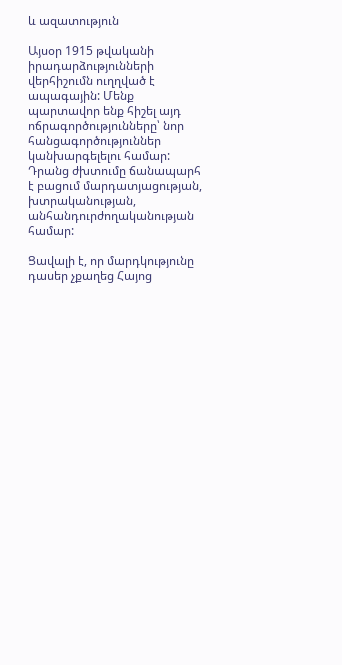և ազատություն

Այսօր 1915 թվականի իրադարձությունների վերհիշումն ուղղված է ապագային: Մենք պարտավոր ենք հիշել այդ ոճրագործությունները՝ նոր հանցագործություններ կանխարգելելու համար: Դրանց ժխտումը ճանապարհ է բացում մարդատյացության, խտրականության, անհանդուրժողականության համար:

Ցավալի է, որ մարդկությունը դասեր չքաղեց Հայոց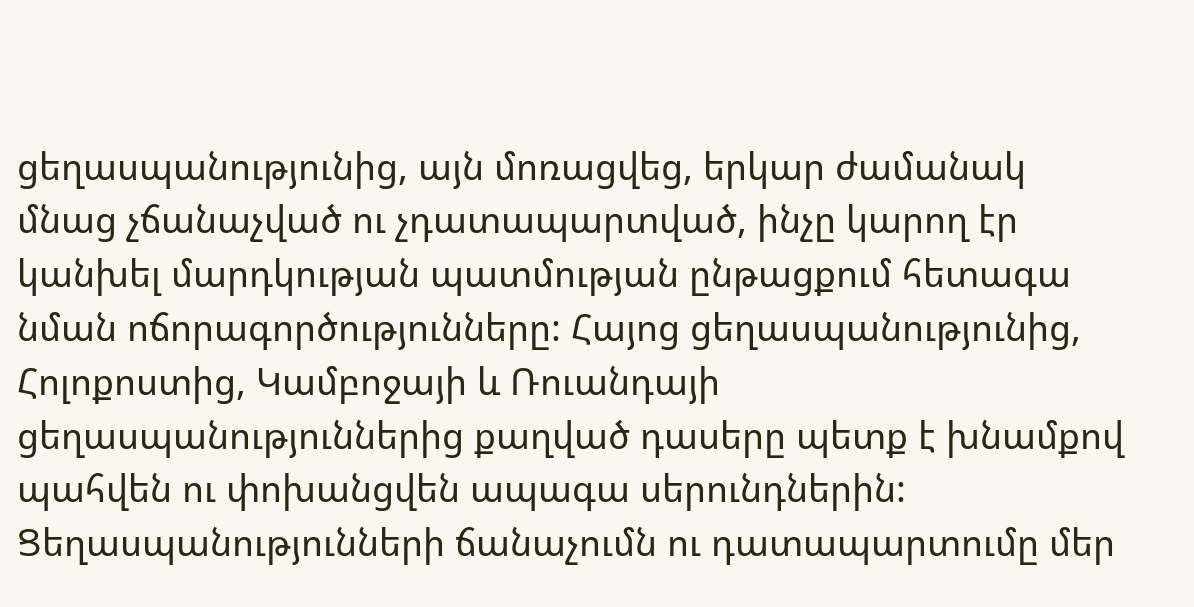ցեղասպանությունից, այն մոռացվեց, երկար ժամանակ մնաց չճանաչված ու չդատապարտված, ինչը կարող էր կանխել մարդկության պատմության ընթացքում հետագա նման ոճորագործությունները: Հայոց ցեղասպանությունից, Հոլոքոստից, Կամբոջայի և Ռուանդայի ցեղասպանություններից քաղված դասերը պետք է խնամքով պահվեն ու փոխանցվեն ապագա սերունդներին: Ցեղասպանությունների ճանաչումն ու դատապարտումը մեր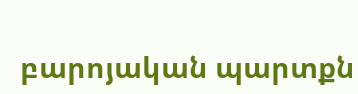բարոյական պարտքն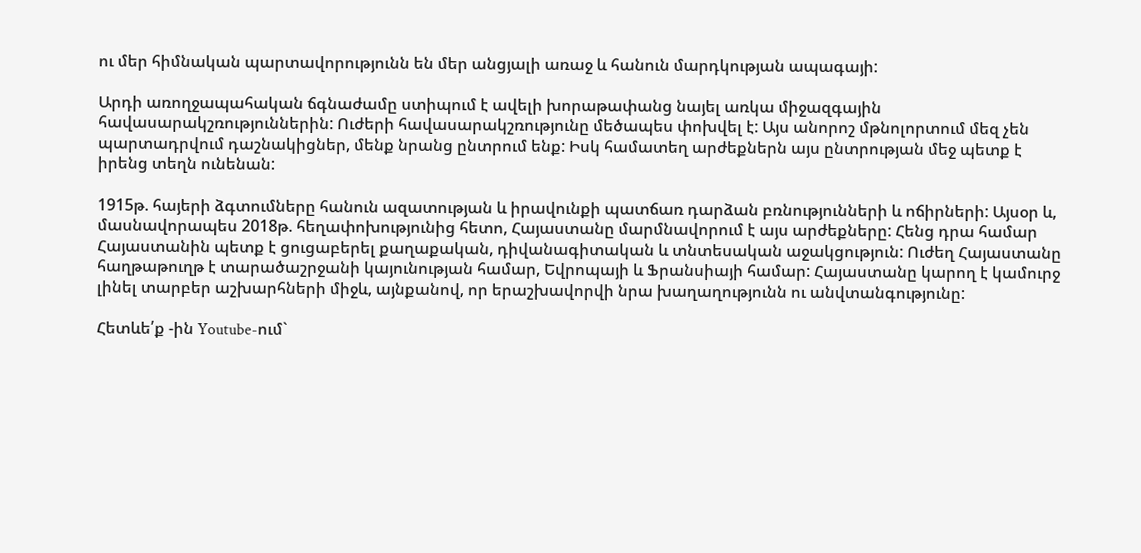ու մեր հիմնական պարտավորությունն են մեր անցյալի առաջ և հանուն մարդկության ապագայի:

Արդի առողջապահական ճգնաժամը ստիպում է ավելի խորաթափանց նայել առկա միջազգային հավասարակշռություններին: Ուժերի հավասարակշռությունը մեծապես փոխվել է: Այս անորոշ մթնոլորտում մեզ չեն պարտադրվում դաշնակիցներ, մենք նրանց ընտրում ենք: Իսկ համատեղ արժեքներն այս ընտրության մեջ պետք է իրենց տեղն ունենան:

1915թ. հայերի ձգտումները հանուն ազատության և իրավունքի պատճառ դարձան բռնությունների և ոճիրների: Այսօր և, մասնավորապես 2018թ. հեղափոխությունից հետո, Հայաստանը մարմնավորում է այս արժեքները: Հենց դրա համար Հայաստանին պետք է ցուցաբերել քաղաքական, դիվանագիտական և տնտեսական աջակցություն: Ուժեղ Հայաստանը հաղթաթուղթ է տարածաշրջանի կայունության համար, Եվրոպայի և Ֆրանսիայի համար: Հայաստանը կարող է կամուրջ լինել տարբեր աշխարհների միջև, այնքանով, որ երաշխավորվի նրա խաղաղությունն ու անվտանգությունը:

Հետևե՛ք -ին Youtube-ում`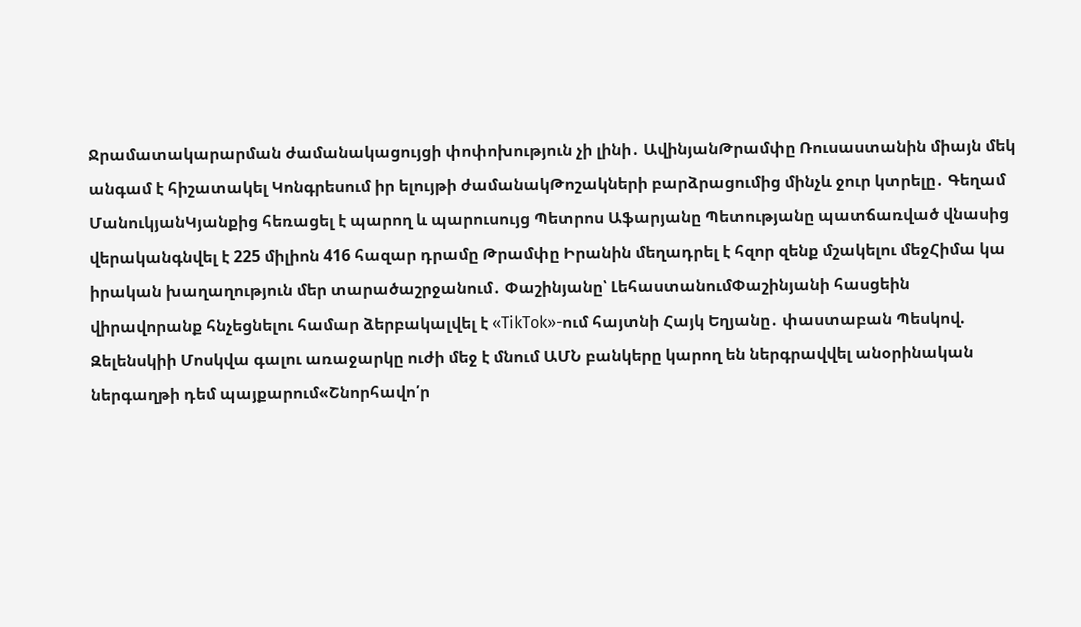Ջրամատակարարման ժամանակացույցի փոփոխություն չի լինի․ ԱվինյանԹրամփը Ռուսաստանին միայն մեկ անգամ է հիշատակել Կոնգրեսում իր ելույթի ժամանակԹոշակների բարձրացումից մինչև ջուր կտրելը․ Գեղամ ՄանուկյանԿյանքից հեռացել է պարող և պարուսույց Պետրոս Աֆարյանը Պետությանը պատճառված վնասից վերականգնվել է 225 միլիոն 416 հազար դրամը Թրամփը Իրանին մեղադրել է հզոր զենք մշակելու մեջՀիմա կա իրական խաղաղություն մեր տարածաշրջանում․ Փաշինյանը՝ ԼեհաստանումՓաշինյանի հասցեին վիրավորանք հնչեցնելու համար ձերբակալվել է «TikTok»-ում հայտնի Հայկ Եղյանը․ փաստաբան Պեսկով. Զելենսկիի Մոսկվա գալու առաջարկը ուժի մեջ է մնում ԱՄՆ բանկերը կարող են ներգրավվել անօրինական ներգաղթի դեմ պայքարում«Շնորհավո՛ր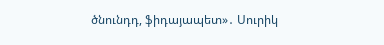ծնունդդ, ֆիդայապետ»․ Սուրիկ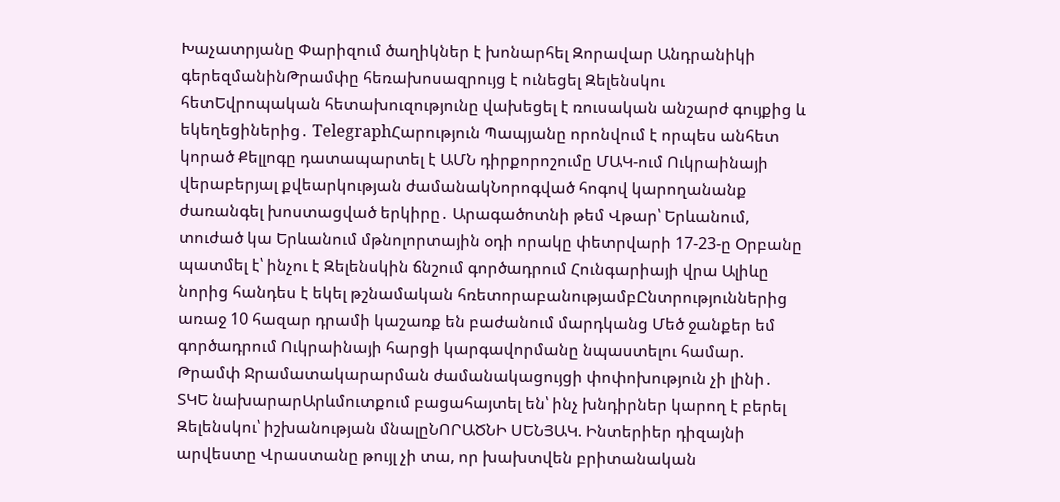Խաչատրյանը Փարիզում ծաղիկներ է խոնարհել Զորավար Անդրանիկի գերեզմանինԹրամփը հեռախոսազրույց է ունեցել Զելենսկու հետԵվրոպական հետախուզությունը վախեցել է ռուսական անշարժ գույքից և եկեղեցիներից․ TelegraphՀարություն Պապյանը որոնվում է որպես անհետ կորած Քելլոգը դատապարտել է ԱՄՆ դիրքորոշումը ՄԱԿ-ում Ուկրաինայի վերաբերյալ քվեարկության ժամանակՆորոգված հոգով կարողանանք ժառանգել խոստացված երկիրը․ Արագածոտնի թեմ Վթար՝ Երևանում, տուժած կա Երևանում մթնոլորտային օդի որակը փետրվարի 17-23-ը Օրբանը պատմել է՝ ինչու է Զելենսկին ճնշում գործադրում Հունգարիայի վրա Ալիևը նորից հանդես է եկել թշնամական հռետորաբանությամբԸնտրություններից առաջ 10 հազար դրամի կաշառք են բաժանում մարդկանց Մեծ ջանքեր եմ գործադրում Ուկրաինայի հարցի կարգավորմանը նպաստելու համար. Թրամփ Ջրամատակարարման ժամանակացույցի փոփոխություն չի լինի․ ՏԿԵ նախարարԱրևմուտքում բացահայտել են՝ ինչ խնդիրներ կարող է բերել Զելենսկու՝ իշխանության մնալըՆՈՐԱԾՆԻ ՍԵՆՅԱԿ. Ինտերիեր դիզայնի արվեստը Վրաստանը թույլ չի տա, որ խախտվեն բրիտանական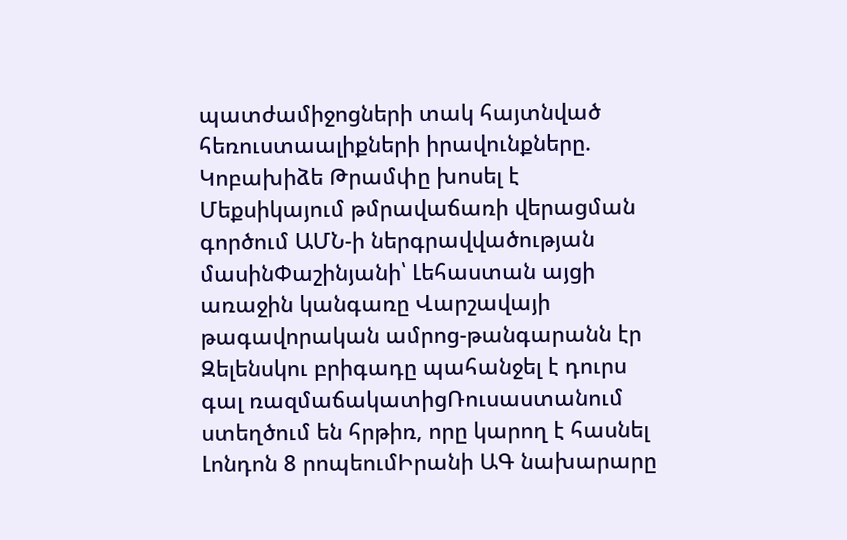պատժամիջոցների տակ հայտնված հեռուստաալիքների իրավունքները. Կոբախիձե Թրամփը խոսել է Մեքսիկայում թմրավաճառի վերացման գործում ԱՄՆ-ի ներգրավվածության մասինՓաշինյանի՝ Լեհաստան այցի առաջին կանգառը Վարշավայի թագավորական ամրոց-թանգարանն էր Զելենսկու բրիգադը պահանջել է դուրս գալ ռազմաճակատիցՌուսաստանում ստեղծում են հրթիռ, որը կարող է հասնել Լոնդոն 8 րոպեումԻրանի ԱԳ նախարարը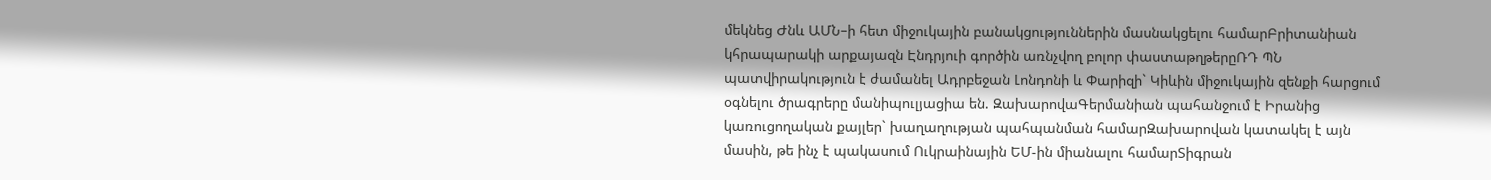մեկնեց Ժնև ԱՄՆ–ի հետ միջուկային բանակցություններին մասնակցելու համարԲրիտանիան կհրապարակի արքայազն Էնդրյուի գործին առնչվող բոլոր փաստաթղթերըՌԴ ՊՆ պատվիրակություն է ժամանել Ադրբեջան Լոնդոնի և Փարիզի` Կիևին միջուկային զենքի հարցում օգնելու ծրագրերը մանիպուլյացիա են. ԶախարովաԳերմանիան պահանջում է Իրանից կառուցողական քայլեր` խաղաղության պահպանման համարԶախարովան կատակել է այն մասին, թե ինչ է պակասում Ուկրաինային ԵՄ-ին միանալու համարՏիգրան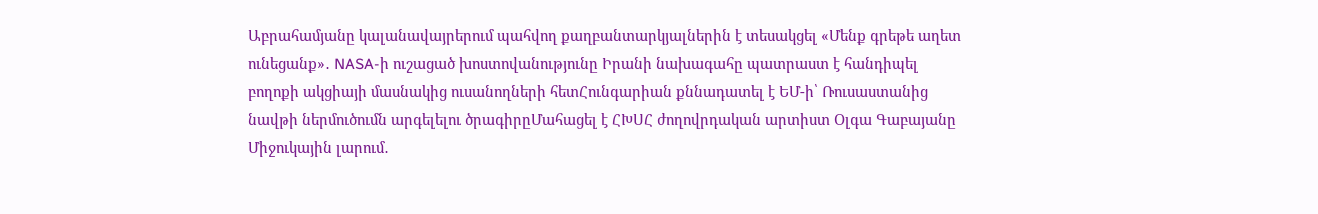Աբրահամյանը կալանավայրերում պահվող քաղբանտարկյալներին է տեսակցել «Մենք գրեթե աղետ ունեցանք»․ NASA-ի ուշացած խոստովանությունը Իրանի նախագահը պատրաստ է հանդիպել բողոքի ակցիայի մասնակից ուսանողների հետՀունգարիան քննադատել է ԵՄ-ի՝ Ռուսաստանից նավթի ներմուծումն արգելելու ծրագիրըՄահացել է ՀԽՍՀ ժողովրդական արտիստ Օլգա Գաբայանը Միջուկային լարում․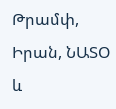Թրամփ, Իրան, ՆԱՏՕ և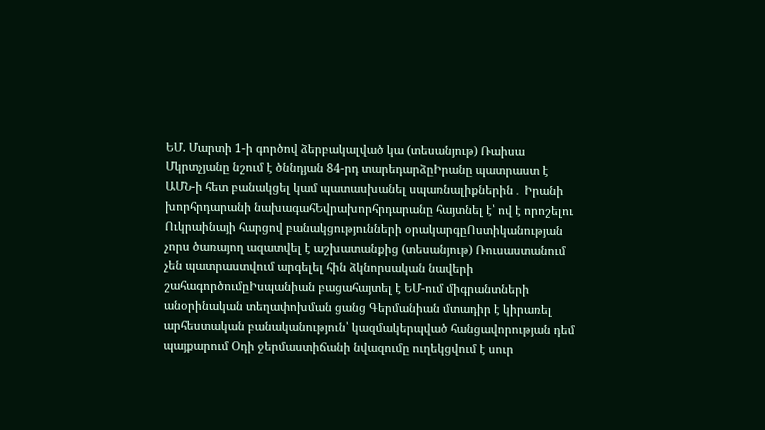ԵՄ. Մարտի 1-ի գործով ձերբակալված կա (տեսանյութ) Ռաիսա Մկրտչյանը նշում է ծննդյան 84-րդ տարեդարձըԻրանը պատրաստ է ԱՄՆ-ի հետ բանակցել կամ պատասխանել սպառնալիքներին․ Իրանի խորհրդարանի նախագահԵվրախորհրդարանը հայտնել է՝ ով է որոշելու Ուկրաինայի հարցով բանակցությունների օրակարգըՈստիկանության չորս ծառայող ազատվել է աշխատանքից (տեսանյութ) Ռուսաստանում չեն պատրաստվում արգելել հին ձկնորսական նավերի շահագործումըԻսպանիան բացահայտել է ԵՄ-ում միգրանտների անօրինական տեղափոխման ցանց Գերմանիան մտադիր է կիրառել արհեստական բանականություն՝ կազմակերպված հանցավորության դեմ պայքարում Օդի ջերմաստիճանի նվազումը ուղեկցվում է սուր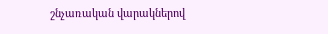շնչառական վարակներով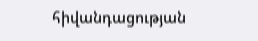հիվանդացության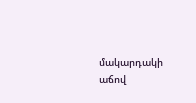մակարդակի աճով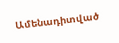Ամենադիտված